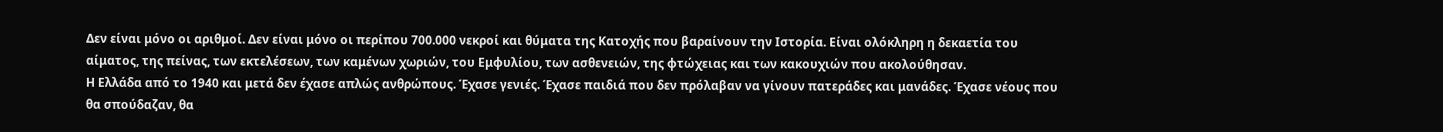Δεν είναι μόνο οι αριθμοί. Δεν είναι μόνο οι περίπου 700.000 νεκροί και θύματα της Κατοχής που βαραίνουν την Ιστορία. Είναι ολόκληρη η δεκαετία του αίματος, της πείνας, των εκτελέσεων, των καμένων χωριών, του Εμφυλίου, των ασθενειών, της φτώχειας και των κακουχιών που ακολούθησαν.
Η Ελλάδα από το 1940 και μετά δεν έχασε απλώς ανθρώπους. Έχασε γενιές. Έχασε παιδιά που δεν πρόλαβαν να γίνουν πατεράδες και μανάδες. Έχασε νέους που θα σπούδαζαν, θα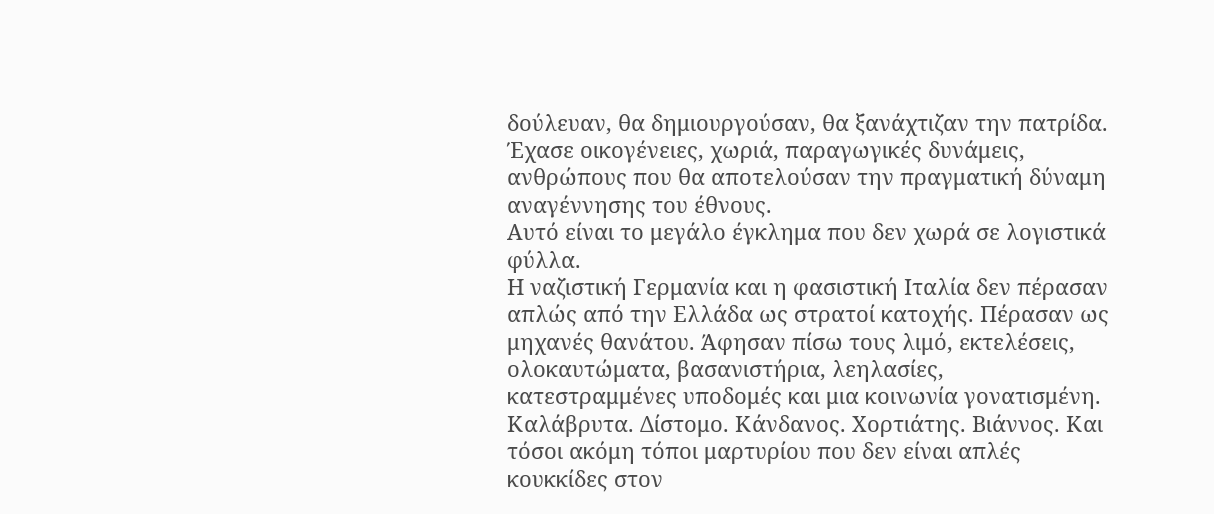δούλευαν, θα δημιουργούσαν, θα ξανάχτιζαν την πατρίδα. Έχασε οικογένειες, χωριά, παραγωγικές δυνάμεις, ανθρώπους που θα αποτελούσαν την πραγματική δύναμη αναγέννησης του έθνους.
Αυτό είναι το μεγάλο έγκλημα που δεν χωρά σε λογιστικά φύλλα.
Η ναζιστική Γερμανία και η φασιστική Ιταλία δεν πέρασαν απλώς από την Ελλάδα ως στρατοί κατοχής. Πέρασαν ως μηχανές θανάτου. Άφησαν πίσω τους λιμό, εκτελέσεις, ολοκαυτώματα, βασανιστήρια, λεηλασίες, κατεστραμμένες υποδομές και μια κοινωνία γονατισμένη.
Καλάβρυτα. Δίστομο. Κάνδανος. Χορτιάτης. Βιάννος. Και τόσοι ακόμη τόποι μαρτυρίου που δεν είναι απλές κουκκίδες στον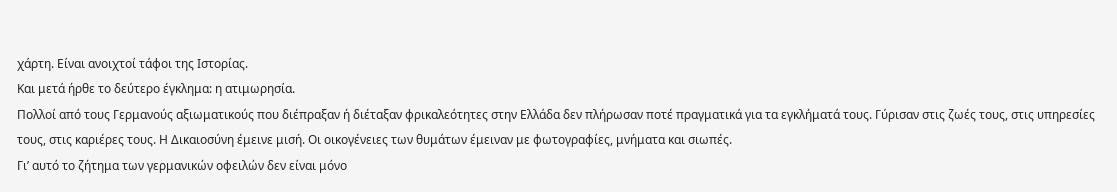χάρτη. Είναι ανοιχτοί τάφοι της Ιστορίας.
Και μετά ήρθε το δεύτερο έγκλημα: η ατιμωρησία.
Πολλοί από τους Γερμανούς αξιωματικούς που διέπραξαν ή διέταξαν φρικαλεότητες στην Ελλάδα δεν πλήρωσαν ποτέ πραγματικά για τα εγκλήματά τους. Γύρισαν στις ζωές τους, στις υπηρεσίες τους, στις καριέρες τους. Η Δικαιοσύνη έμεινε μισή. Οι οικογένειες των θυμάτων έμειναν με φωτογραφίες, μνήματα και σιωπές.
Γι’ αυτό το ζήτημα των γερμανικών οφειλών δεν είναι μόνο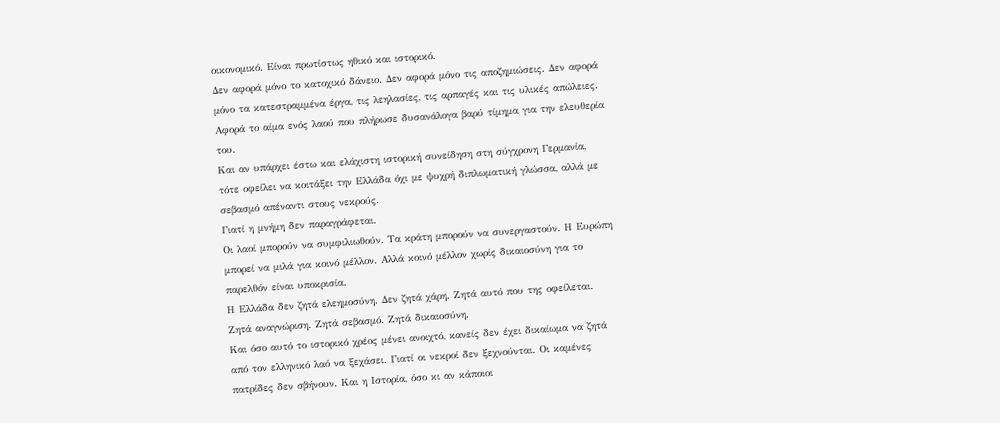οικονομικό. Είναι πρωτίστως ηθικό και ιστορικό.
Δεν αφορά μόνο το κατοχικό δάνειο. Δεν αφορά μόνο τις αποζημιώσεις. Δεν αφορά μόνο τα κατεστραμμένα έργα, τις λεηλασίες, τις αρπαγές και τις υλικές απώλειες. Αφορά το αίμα ενός λαού που πλήρωσε δυσανάλογα βαρύ τίμημα για την ελευθερία του.
Και αν υπάρχει έστω και ελάχιστη ιστορική συνείδηση στη σύγχρονη Γερμανία, τότε οφείλει να κοιτάξει την Ελλάδα όχι με ψυχρή διπλωματική γλώσσα, αλλά με σεβασμό απέναντι στους νεκρούς.
Γιατί η μνήμη δεν παραγράφεται.
Οι λαοί μπορούν να συμφιλιωθούν. Τα κράτη μπορούν να συνεργαστούν. Η Ευρώπη μπορεί να μιλά για κοινό μέλλον. Αλλά κοινό μέλλον χωρίς δικαιοσύνη για το παρελθόν είναι υποκρισία.
Η Ελλάδα δεν ζητά ελεημοσύνη. Δεν ζητά χάρη. Ζητά αυτό που της οφείλεται.
Ζητά αναγνώριση. Ζητά σεβασμό. Ζητά δικαιοσύνη.
Και όσο αυτό το ιστορικό χρέος μένει ανοιχτό, κανείς δεν έχει δικαίωμα να ζητά από τον ελληνικό λαό να ξεχάσει. Γιατί οι νεκροί δεν ξεχνούνται. Οι καμένες πατρίδες δεν σβήνουν. Και η Ιστορία, όσο κι αν κάποιοι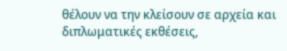θέλουν να την κλείσουν σε αρχεία και διπλωματικές εκθέσεις,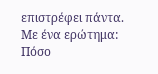επιστρέφει πάντα.
Με ένα ερώτημα:
Πόσο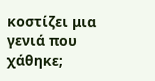κοστίζει μια γενιά που χάθηκε;